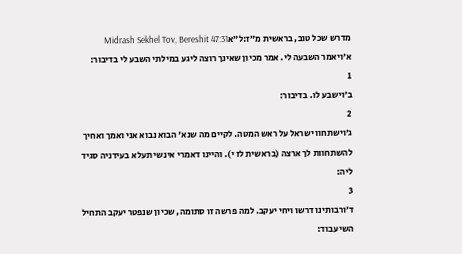מדרש שכל טוב, בראשית מ״ז:ל״אMidrash Sekhel Tov, Bereshit 47:31
א׳ויאמר השבעה לי. אמר מכיון שאינך רוצה ליגע במילתי השבע לי בדיבור:
1
ב׳וישבע לו. בדיבור:
2
ג׳וישתחוו ישראל על ראש המטה. לקיים מה שנא' הבוא נבוא אני ואמך ואחיך להשתחוות לך ארצה (בראשית לז י). והיינו דאמרי אינשי תעלא בעידניה סגיד ליה:
3
ד׳ורבותינו דרשו ויחי יעקב. למה פרשה זו סתומה, שכיון שנפטר יעקב התחיל השיעבוד: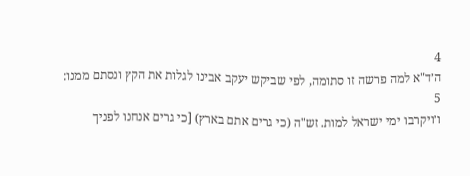4
ה׳ד"א למה פרשה זו סתומה, לפי שביקש יעקב אבינו לגלות את הקץ ונסתם ממנו:
5
ו׳ויקרבו ימי ישראל למות. זש"ה (כי גרים אתם בארץ) [כי גרים אנחנו לפניך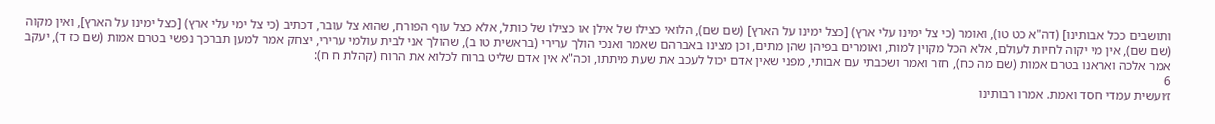ותושבים ככל אבותינו] (דה"א כט טו), ואומר (כי צל ימינו עלי ארץ) [כצל ימינו על הארץ] (שם שם), הלואי כצילו של אילן או כצילו של כותל, אלא כצל עוף הפורח, שהוא צל עובר, דכתיב (כי צל ימי עלי ארץ) [כצל ימינו על הארץ], ואין מקוה (שם שם), אין מי יקוה לחיות לעולם, אלא הכל מקוין למות, ואומרים בפיהן שהן מתים, וכן מצינו באברהם שאמר ואנכי הולך ערירי (בראשית טו ב), שהולך אני לבית עולמי ערירי, יצחק אמר למען תברכך נפשי בטרם אמות (שם כז ד), יעקב אמר אלכה ואראנו בטרם אמות (שם מה כח), חזר ואמר ושכבתי עם אבותי, מפני שאין אדם יכול לעכב את שעת מיתתו, וכה"א אין אדם שליט ברוח לכלוא את הרוח (קהלת ח ח):
6
ז׳ועשית עמדי חסד ואמת. אמרו רבותינו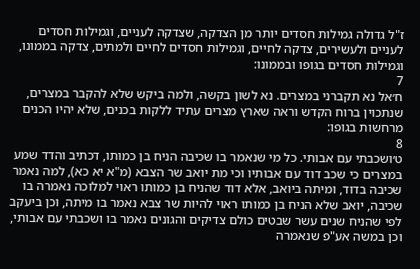ז"ל גדולה גמילות חסדים יותר מן הצדקה, שצדקה לעניים, וגמילות חסדים לעניים ולעשירים, צדקה לחיים, וגמילות חסדים לחיים ולמתים, צדקה בממונו, וגמילות חסדים בגופו ובממונו:
7
ח׳אל נא תקברני במצרים. נא לשון בקשה, ולמה ביקש שלא להקבר במצרים, שנתכוין ברוח הקדש וראה שארץ מצרים עתיד ללקות בכנים, שלא יהיו הכנים מרחשות בגופו:
8
ט׳ושכבתי עם אבותי. כל מי שנאמר בו שכיבה הניח בן כמותו, דכתיב והדד שמע במצרים כי שכב דוד עם אבותיו וכי מת יואב שר הצבא (מ"א יא כא), למה נאמר שכיבה בדוד, ומיתה ביואב, אלא דוד שהניח בן כמותו ראוי למלוכה נאמרה בו שכיבה, יואב שלא הניח בן כמותו ראוי להיות שר צבא נאמר בו מיתה, וכן ביעקב לפי שהניח שנים עשר שבטים כולם צדיקים והגונים נאמר בו ושכבתי עם אבותי, וכן במשה אע"פ שנאמרה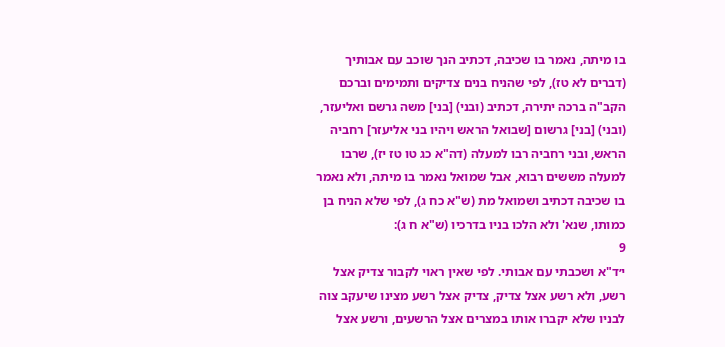בו מיתה, נאמר בו שכיבה, דכתיב הנך שוכב עם אבותיך (דברים לא טז), לפי שהניח בנים צדיקים ותמימים וברכם הקב"ה ברכה יתירה, דכתיב (ובני) [בני] משה גרשם ואליעזר, (ובני) [בני] גרשום [שבואל הראש ויהיו בני אליעזר] רחביה הראש, ובני רחביה רבו למעלה (דה"א כג טו טז יז), שרבו למעלה מששים רבוא, אבל שמואל נאמר בו מיתה, ולא נאמר בו שכיבה דכתיב ושמואל מת (ש"א כח ג), לפי שלא הניח בן כמותו, שנא' ולא הלכו בניו בדרכיו (ש"א ח ג):
9
י׳ד"א ושכבתי עם אבותי. לפי שאין ראוי לקבור צדיק אצל רשע, ולא רשע אצל צדיק, צדיק אצל רשע מצינו שיעקב צוה לבניו שלא יקברו אותו במצרים אצל הרשעים, ורשע אצל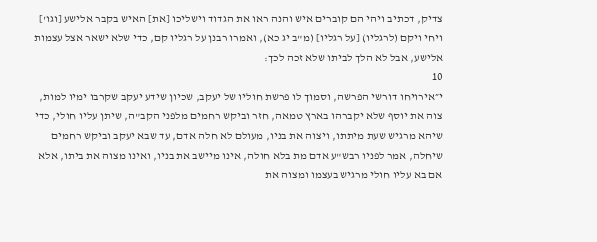צדיק, דכתיב ויהי הם קוברים איש והנה ראו את הגדוד וישליכו [את] האיש בקבר אלישע [וגו'] ויחי ויקם (לרגליו) [על רגליו] (מ"ב יג כא), ואמרו רבנן על רגליו קם, כדי שלא ישאר אצל עצמות אלישע, אבל לא הלך לביתו שלא זכה לכך:
10
י״אירויחו דורשי הפרשה, וסמוך לו פרשת חוליו של יעקב, שכיון שידע יעקב שקרבו ימיו למות, צוה את יוסף שלא יקברהו בארץ טמאה, חזר וביקש רחמים מלפני הקב"ה, שיתן עליו חולי, כדי שיהא מרגיש שעת מיתתו, ויצוה את בניו, מעולם לא חלה אדם, עד שבא יעקב וביקש רחמים שיחלה, אמר לפניו רבש"ע אדם מת בלא חולה, אינו מיישב את בניו, ואינו מצוה את ביתו, אלא אם בא עליו חולי מרגיש בעצמו ומצוה את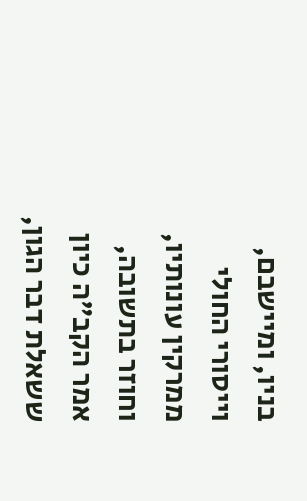בניו, ומיישבם, וייסורי החולי ממרקין עונותיו, וחוזר בתשובה, אמר הקב"ה כיון ששאלת דבר הגון,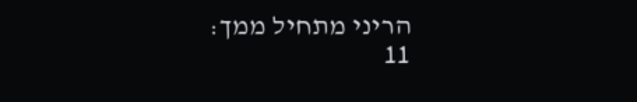הריני מתחיל ממך:
11